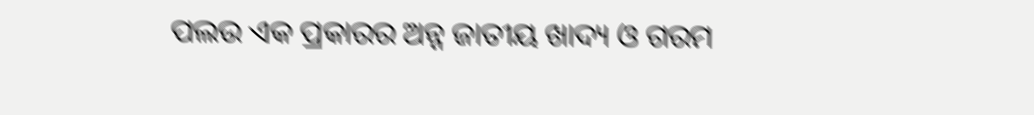ପଲଉ ଏକ ପ୍ରକାରର ଅନ୍ନ ଜାତୀୟ ଖାଦ୍ୟ ଓ ଗରମ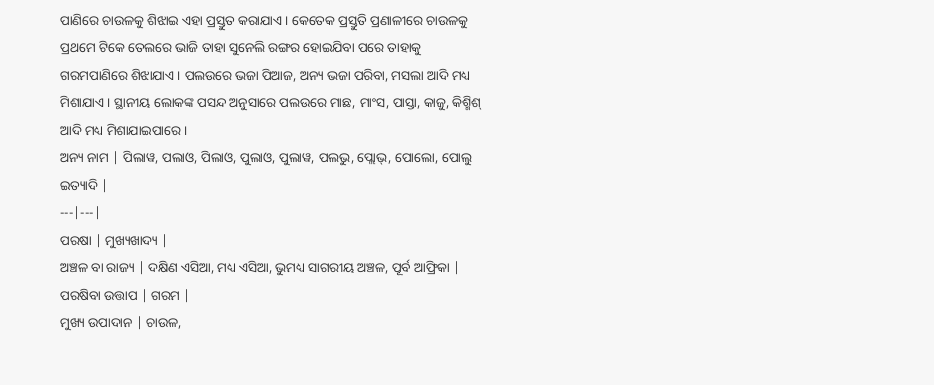ପାଣିରେ ଚାଉଳକୁ ଶିଝାଇ ଏହା ପ୍ରସ୍ତୁତ କରାଯାଏ । କେତେକ ପ୍ରସ୍ତୁତି ପ୍ରଣାଳୀରେ ଚାଉଳକୁ ପ୍ରଥମେ ଟିକେ ତେଲରେ ଭାଜି ତାହା ସୁନେଲି ରଙ୍ଗର ହୋଇଯିବା ପରେ ତାହାକୁ ଗରମପାଣିରେ ଶିଝାଯାଏ । ପଲଉରେ ଭଜା ପିଆଜ, ଅନ୍ୟ ଭଜା ପରିବା, ମସଲା ଆଦି ମଧ୍ୟ ମିଶାଯାଏ । ସ୍ଥାନୀୟ ଲୋକଙ୍କ ପସନ୍ଦ ଅନୁସାରେ ପଲଉରେ ମାଛ, ମାଂସ, ପାସ୍ତା, କାଜୁ, କିଶ୍ମିଶ୍ ଆଦି ମଧ୍ୟ ମିଶାଯାଇପାରେ ।
ଅନ୍ୟ ନାମ | ପିଲାୱ, ପଲାଓ, ପିଲାଓ, ପୁଲାଓ, ପୁଲାୱ, ପଲଭୁ, ପ୍ଲୋଭ୍, ପୋଲୋ, ପୋଲୁ ଇତ୍ୟାଦି |
---|---|
ପରଷା | ମୁଖ୍ୟଖାଦ୍ୟ |
ଅଞ୍ଚଳ ବା ରାଜ୍ୟ | ଦକ୍ଷିଣ ଏସିଆ, ମଧ୍ୟ ଏସିଆ, ଭୁମଧ୍ୟ ସାଗରୀୟ ଅଞ୍ଚଳ, ପୂର୍ବ ଆଫ୍ରିକା |
ପରଷିବା ଉତ୍ତାପ | ଗରମ |
ମୁଖ୍ୟ ଉପାଦାନ | ଚାଉଳ,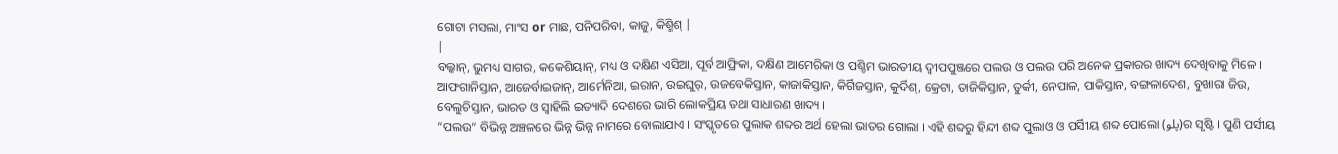ଗୋଟା ମସଲା, ମାଂସ or ମାଛ, ପନିପରିବା, କାଜୁ, କିଶ୍ମିଶ୍ |
|
ବଲ୍କାନ୍, ଭୁମଧ୍ୟ ସାଗର, କକେଶିୟାନ୍, ମଧ୍ୟ ଓ ଦକ୍ଷିଣ ଏସିଆ, ପୂର୍ବ ଆଫ୍ରିକା, ଦକ୍ଷିଣ ଆମେରିକା ଓ ପଶ୍ଚିମ ଭାରତୀୟ ଦ୍ୱୀପପୁଞ୍ଜରେ ପଲଉ ଓ ପଲଉ ପରି ଅନେକ ପ୍ରକାରର ଖାଦ୍ୟ ଦେଖିବାକୁ ମିଳେ । ଆଫଗାନିସ୍ତାନ, ଆଜେର୍ବାଇଜାନ୍, ଆର୍ମେନିଆ, ଇରାନ, ଉଇଘୁର୍, ଉଜବେକିସ୍ତାନ, କାଜାକିସ୍ତାନ, କିର୍ଗିଜସ୍ତାନ, କୁର୍ଦିଶ୍, କ୍ରେଟା, ତାଜିକିସ୍ତାନ, ତୁର୍କୀ, ନେପାଳ, ପାକିସ୍ତାନ, ବଙ୍ଗଳାଦେଶ, ବୁଖାରା ଜିଉ, ବେଲୁଚିସ୍ତାନ, ଭାରତ ଓ ସ୍ୱାହିଲି ଇତ୍ୟାଦି ଦେଶରେ ଭାରି ଲୋକପ୍ରିୟ ତଥା ସାଧାରଣ ଖାଦ୍ୟ ।
“ପଲଉ” ବିଭିନ୍ନ ଅଞ୍ଚଳରେ ଭିନ୍ନ ଭିନ୍ନ ନାମରେ ବୋଲାଯାଏ । ସଂସ୍କୃତରେ ପୁଲାକ ଶବ୍ଦର ଅର୍ଥ ହେଲା ଭାତର ଗୋଲା । ଏହି ଶବ୍ଦରୁ ହିନ୍ଦୀ ଶବ୍ଦ ପୁଲାଓ ଓ ପର୍ସିୀୟ ଶବ୍ଦ ପୋଲୋ (پلو)ର ସୃଷ୍ଟି । ପୁଣି ପର୍ସୀୟ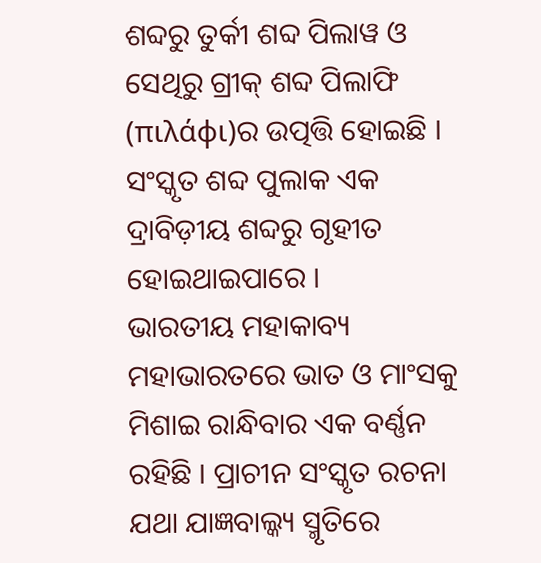ଶବ୍ଦରୁ ତୁର୍କୀ ଶବ୍ଦ ପିଲାୱ ଓ ସେଥିରୁ ଗ୍ରୀକ୍ ଶବ୍ଦ ପିଲାଫି (πιλάφι)ର ଉତ୍ପତ୍ତି ହୋଇଛି । ସଂସ୍କୃତ ଶବ୍ଦ ପୁଲାକ ଏକ ଦ୍ରାବିଡ଼ୀୟ ଶବ୍ଦରୁ ଗୃହୀତ ହୋଇଥାଇପାରେ ।
ଭାରତୀୟ ମହାକାବ୍ୟ ମହାଭାରତରେ ଭାତ ଓ ମାଂସକୁ ମିଶାଇ ରାନ୍ଧିବାର ଏକ ବର୍ଣ୍ଣନ ରହିଛି । ପ୍ରାଚୀନ ସଂସ୍କୃତ ରଚନା ଯଥା ଯାଜ୍ଞବାଲ୍କ୍ୟ ସ୍ମୃତିରେ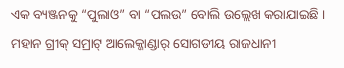ଏକ ବ୍ୟଞ୍ଜନକୁ “ପୁଲାଓ” ବା “ପଲଉ” ବୋଲି ଉଲ୍ଲେଖ କରାଯାଇଛି । ମହାନ ଗ୍ରୀକ୍ ସମ୍ରାଟ୍ ଆଲେକ୍ଜାଣ୍ଡାର୍ ସୋଗଡୀୟ ରାଜଧାନୀ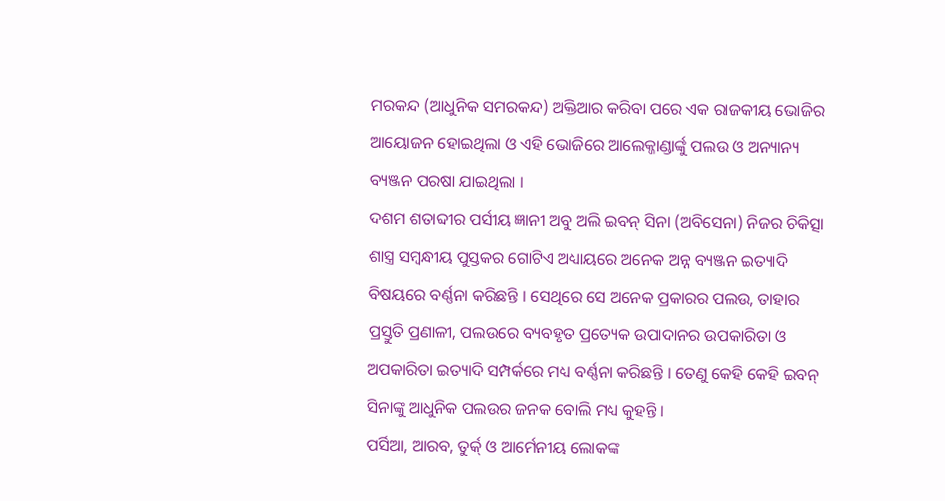ମରକନ୍ଦ (ଆଧୁନିକ ସମରକନ୍ଦ) ଅକ୍ତିଆର କରିବା ପରେ ଏକ ରାଜକୀୟ ଭୋଜିର ଆୟୋଜନ ହୋଇଥିଲା ଓ ଏହି ଭୋଜିରେ ଆଲେକ୍ଜାଣ୍ଡାର୍ଙ୍କୁ ପଲଉ ଓ ଅନ୍ୟାନ୍ୟ ବ୍ୟଞ୍ଜନ ପରଷା ଯାଇଥିଲା ।
ଦଶମ ଶତାବ୍ଦୀର ପର୍ସୀୟ ଜ୍ଞାନୀ ଅବୁ ଅଲି ଇବନ୍ ସିନା (ଅବିସେନା) ନିଜର ଚିକିତ୍ସା ଶାସ୍ତ୍ର ସମ୍ବନ୍ଧୀୟ ପୁସ୍ତକର ଗୋଟିଏ ଅଧ୍ୟାୟରେ ଅନେକ ଅନ୍ନ ବ୍ୟଞ୍ଜନ ଇତ୍ୟାଦି ବିଷୟରେ ବର୍ଣ୍ଣନା କରିଛନ୍ତି । ସେଥିରେ ସେ ଅନେକ ପ୍ରକାରର ପଲଉ, ତାହାର ପ୍ରସ୍ତୁତି ପ୍ରଣାଳୀ, ପଲଉରେ ବ୍ୟବହୃତ ପ୍ରତ୍ୟେକ ଉପାଦାନର ଉପକାରିତା ଓ ଅପକାରିତା ଇତ୍ୟାଦି ସମ୍ପର୍କରେ ମଧ୍ୟ ବର୍ଣ୍ଣନା କରିଛନ୍ତି । ତେଣୁ କେହି କେହି ଇବନ୍ ସିନାଙ୍କୁ ଆଧୁନିକ ପଲଉର ଜନକ ବୋଲି ମଧ୍ୟ କୁହନ୍ତି ।
ପର୍ସିଆ, ଆରବ, ତୁର୍କ୍ ଓ ଆର୍ମେନୀୟ ଲୋକଙ୍କ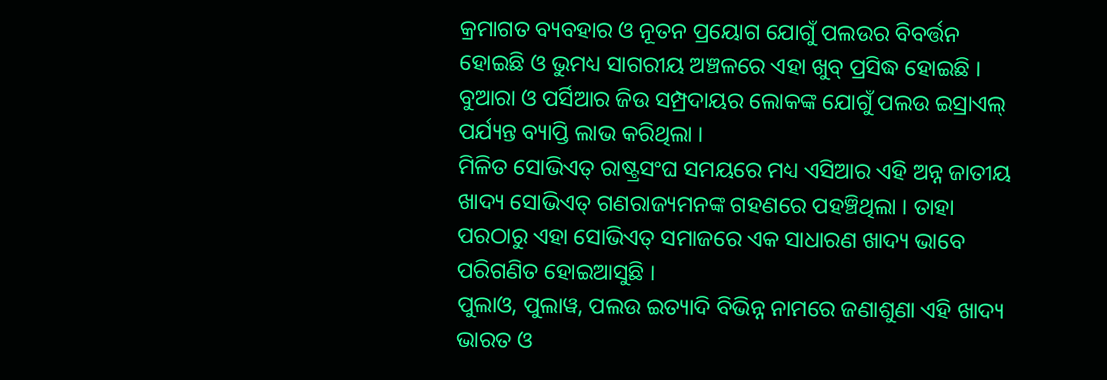କ୍ରମାଗତ ବ୍ୟବହାର ଓ ନୂତନ ପ୍ରୟୋଗ ଯୋଗୁଁ ପଲଉର ବିବର୍ତ୍ତନ ହୋଇଛି ଓ ଭୁମଧ୍ୟ ସାଗରୀୟ ଅଞ୍ଚଳରେ ଏହା ଖୁବ୍ ପ୍ରସିଦ୍ଧ ହୋଇଛି । ବୁଆରା ଓ ପର୍ସିଆର ଜିଉ ସମ୍ପ୍ରଦାୟର ଲୋକଙ୍କ ଯୋଗୁଁ ପଲଉ ଇସ୍ରାଏଲ୍ ପର୍ଯ୍ୟନ୍ତ ବ୍ୟାପ୍ତି ଲାଭ କରିଥିଲା ।
ମିଳିତ ସୋଭିଏତ୍ ରାଷ୍ଟ୍ରସଂଘ ସମୟରେ ମଧ୍ୟ ଏସିଆର ଏହି ଅନ୍ନ ଜାତୀୟ ଖାଦ୍ୟ ସୋଭିଏତ୍ ଗଣରାଜ୍ୟମନଙ୍କ ଗହଣରେ ପହଞ୍ଚିଥିଲା । ତାହା ପରଠାରୁ ଏହା ସୋଭିଏତ୍ ସମାଜରେ ଏକ ସାଧାରଣ ଖାଦ୍ୟ ଭାବେ ପରିଗଣିତ ହୋଇଆସୁଛି ।
ପୁଲାଓ, ପୁଲାୱ, ପଲଉ ଇତ୍ୟାଦି ବିଭିନ୍ନ ନାମରେ ଜଣାଶୁଣା ଏହି ଖାଦ୍ୟ ଭାରତ ଓ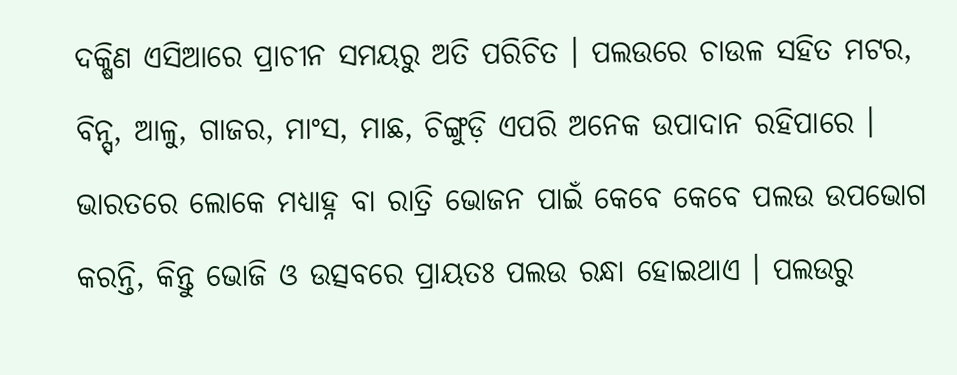ଦକ୍ଷିଣ ଏସିଆରେ ପ୍ରାଚୀନ ସମୟରୁ ଅତି ପରିଚିତ । ପଲଉରେ ଚାଉଳ ସହିତ ମଟର, ବିନ୍ସ୍, ଆଳୁ, ଗାଜର, ମାଂସ, ମାଛ, ଚିଙ୍ଗୁଡ଼ି ଏପରି ଅନେକ ଉପାଦାନ ରହିପାରେ । ଭାରତରେ ଲୋକେ ମଧ୍ୟାହ୍ନ ବା ରାତ୍ରି ଭୋଜନ ପାଇଁ କେବେ କେବେ ପଲଉ ଉପଭୋଗ କରନ୍ତି, କିନ୍ତୁ ଭୋଜି ଓ ଉତ୍ସବରେ ପ୍ରାୟତଃ ପଲଉ ରନ୍ଧା ହୋଇଥାଏ । ପଲଉରୁ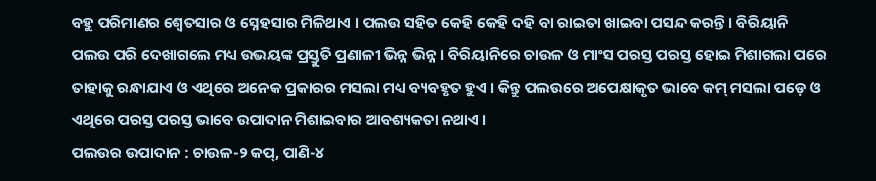ବହୁ ପରିମାଣର ଶ୍ୱେତସାର ଓ ସ୍ନେହସାର ମିଳିଥାଏ । ପଲଉ ସହିତ କେହି କେହି ଦହି ବା ରାଇତା ଖାଇବା ପସନ୍ଦ କରନ୍ତି । ବିରିୟାନି ପଲଉ ପରି ଦେଖାଗଲେ ମଧ୍ୟ ଉଭୟଙ୍କ ପ୍ରସ୍ତୁତି ପ୍ରଣାଳୀ ଭିନ୍ନ ଭିନ୍ନ । ବିରିୟାନିରେ ଚାଉଳ ଓ ମାଂସ ପରସ୍ତ ପରସ୍ତ ହୋଇ ମିଶାଗଲା ପରେ ତାହାକୁ ରନ୍ଧାଯାଏ ଓ ଏଥିରେ ଅନେକ ପ୍ରକାରର ମସଲା ମଧ୍ୟ ବ୍ୟବହୃତ ହୁଏ । କିନ୍ତୁ ପଲଉରେ ଅପେକ୍ଷାକୃତ ଭାବେ କମ୍ ମସଲା ପଡ଼େ ଓ ଏଥିରେ ପରସ୍ତ ପରସ୍ତ ଭାବେ ଉପାଦାନ ମିଶାଇବାର ଆବଶ୍ୟକତା ନଥାଏ ।
ପଲଉର ଉପାଦାନ : ଚାଉଳ-୨ କପ୍, ପାଣି-୪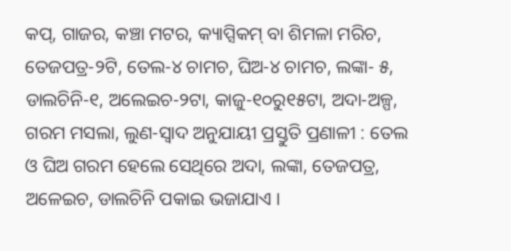କପ୍, ଗାଜର, କଞ୍ଚା ମଟର, କ୍ୟାପ୍ସିକମ୍ ବା ଶିମଳା ମରିଚ, ତେଜପତ୍ର-୨ଟି, ତେଲ-୪ ଚାମଚ, ଘିଅ-୪ ଚାମଚ, ଲଙ୍କା- ୫, ଡାଲଚିନି-୧, ଅଲେଇଚ-୨ଟା, କାଜୁ-୧୦ରୁ୧୫ଟା, ଅଦା-ଅଳ୍ପ, ଗରମ ମସଲା, ଲୁଣ-ସ୍ୱାଦ ଅନୁଯାୟୀ ପ୍ରସ୍ତୁତି ପ୍ରଣାଳୀ : ତେଲ ଓ ଘିଅ ଗରମ ହେଲେ ସେଥିରେ ଅଦା, ଲଙ୍କା, ତେଜପତ୍ର, ଅଳେଇଚ, ଡାଲଚିନି ପକାଇ ଭଜାଯାଏ ।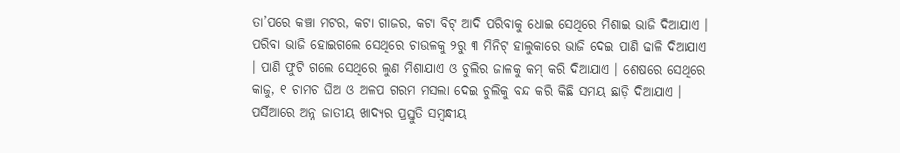ତା’ପରେ କଞ୍ଚା ମଟର, କଟା ଗାଜର, କଟା ବିଟ୍ ଆଦି ପରିବାକୁ ଧୋଇ ସେଥିରେ ମିଶାଇ ଭାଜି ଦିଆଯାଏ । ପରିବା ଭାଜି ହୋଇଗଲେ ସେଥିରେ ଚାଉଳକୁ ୨ରୁ ୩ ମିନିଟ୍ ହାଲୁକାରେ ଭାଜି ଦେଇ ପାଣି ଢାଳି ଦିଆଯାଏ । ପାଣି ଫୁଟି ଗଲେ ସେଥିରେ ଲୁଣ ମିଶାଯାଏ ଓ ଚୁଲିର ଜାଳକୁ କମ୍ କରି ଦିଆଯାଏ । ଶେଷରେ ସେଥିରେ କାଜୁ, ୧ ଚାମଚ ଘିଅ ଓ ଅଳପ ଗରମ ମସଲା ଦେଇ ଚୁଲିକୁ ବନ୍ଦ କରି କିଛି ସମୟ ଛାଡ଼ି ଦିଆଯାଏ ।
ପର୍ସିଆରେ ଅନ୍ନ ଜାତୀୟ ଖାଦ୍ୟର ପ୍ରସ୍ତୁତି ସମ୍ବନ୍ଧୀୟ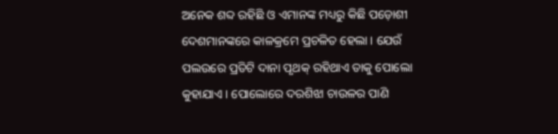ଅନେକ ଶବ୍ଦ ରହିଛି ଓ ଏମାନଙ୍କ ମଧ୍ୟରୁ କିଛି ପଡ଼ୋଶୀ ଦେଶମାନଙ୍କରେ କାଳକ୍ରମେ ପ୍ରଚଳିତ ହେଲା । ଯେଉଁ ପଲଉରେ ପ୍ରତିଟି ଦାନା ପୃଥକ୍ ରହିଥାଏ ତାକୁ ପୋଲୋ କୁହାଯାଏ । ପୋଲୋରେ ଦରଶିଝା ଚାଉଳର ପାଣି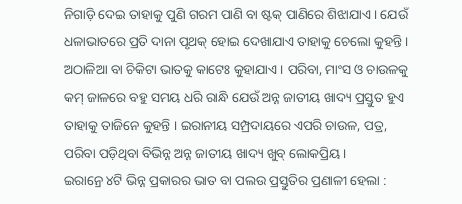ନିଗାଡ଼ି ଦେଇ ତାହାକୁ ପୁଣି ଗରମ ପାଣି ବା ଷ୍ଟକ୍ ପାଣିରେ ଶିଝାଯାଏ । ଯେଉଁ ଧଳାଭାତରେ ପ୍ରତି ଦାନା ପୃଥକ୍ ହୋଇ ଦେଖାଯାଏ ତାହାକୁ ଚେଲୋ କୁହନ୍ତି । ଅଠାଳିଆ ବା ଚିକିଟା ଭାତକୁ କାଟେଃ କୁହାଯାଏ । ପରିବା, ମାଂସ ଓ ଚାଉଳକୁ କମ୍ ଜାଳରେ ବହୁ ସମୟ ଧରି ରାନ୍ଧି ଯେଉଁ ଅନ୍ନ ଜାତୀୟ ଖାଦ୍ୟ ପ୍ରସ୍ତୁତ ହୁଏ ତାହାକୁ ତାଜିନେ କୁହନ୍ତି । ଇରାନୀୟ ସମ୍ପ୍ରଦାୟରେ ଏପରି ଚାଉଳ, ପତ୍ର, ପରିବା ପଡ଼ିଥିବା ବିଭିନ୍ନ ଅନ୍ନ ଜାତୀୟ ଖାଦ୍ୟ ଖୁବ୍ ଲୋକପ୍ରିୟ ।
ଇରାନ୍ରେ ୪ଟି ଭିନ୍ନ ପ୍ରକାରର ଭାତ ବା ପଲଉ ପ୍ରସ୍ତୁତିର ପ୍ରଣାଳୀ ହେଲା :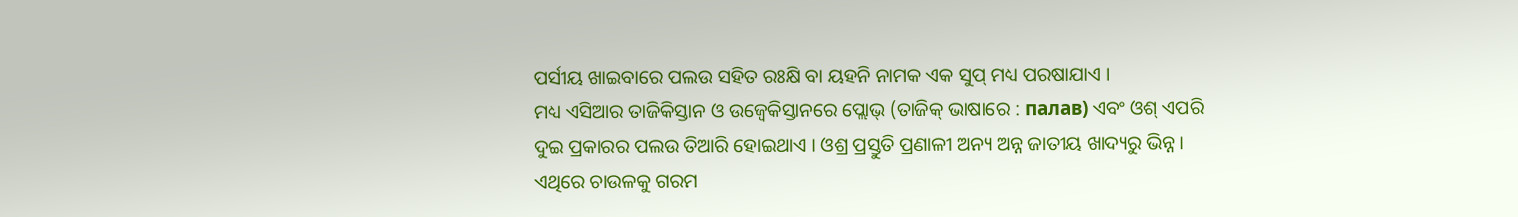ପର୍ସୀୟ ଖାଇବାରେ ପଲଉ ସହିତ ରଃକ୍ଷି ବା ୟହନି ନାମକ ଏକ ସୁପ୍ ମଧ୍ୟ ପରଷାଯାଏ ।
ମଧ୍ୟ ଏସିଆର ତାଜିକିସ୍ତାନ ଓ ଉଜ୍ବେକିସ୍ତାନରେ ପ୍ଲୋଭ୍ (ତାଜିକ୍ ଭାଷାରେ : палав) ଏବଂ ଓଶ୍ ଏପରି ଦୁଇ ପ୍ରକାରର ପଲଉ ତିଆରି ହୋଇଥାଏ । ଓଶ୍ର ପ୍ରସ୍ତୁତି ପ୍ରଣାଳୀ ଅନ୍ୟ ଅନ୍ନ ଜାତୀୟ ଖାଦ୍ୟରୁ ଭିନ୍ନ । ଏଥିରେ ଚାଉଳକୁ ଗରମ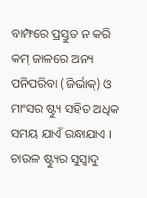ବାମ୍ଫରେ ପ୍ରସ୍ତୁତ ନ କରି କମ୍ ଜାଳରେ ଅନ୍ୟ ପନିପରିବା (ଜିର୍ଭାକ୍) ଓ ମାଂସର ଷ୍ଟ୍ୟୁ ସହିତ ଅଧିକ ସମୟ ଯାଏଁ ରନ୍ଧାଯାଏ । ଚାଉଳ ଷ୍ଟ୍ୟୁର ସୁସ୍ୱାଦୁ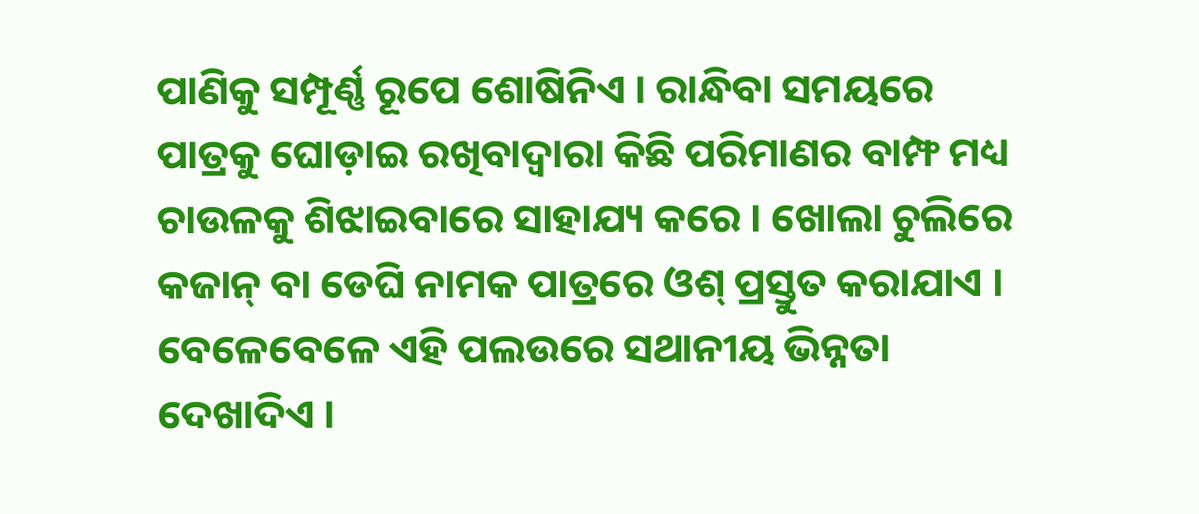ପାଣିକୁ ସମ୍ପୂର୍ଣ୍ଣ ରୂପେ ଶୋଷିନିଏ । ରାନ୍ଧିବା ସମୟରେ ପାତ୍ରକୁ ଘୋଡ଼ାଇ ରଖିବାଦ୍ୱାରା କିଛି ପରିମାଣର ବାମ୍ଫ ମଧ୍ୟ ଚାଉଳକୁ ଶିଝାଇବାରେ ସାହାଯ୍ୟ କରେ । ଖୋଲା ଚୁଲିରେ କଜାନ୍ ବା ଡେଘି ନାମକ ପାତ୍ରରେ ଓଶ୍ ପ୍ରସ୍ତୁତ କରାଯାଏ । ବେଳେବେଳେ ଏହି ପଲଉରେ ସଥାନୀୟ ଭିନ୍ନତା ଦେଖାଦିଏ ।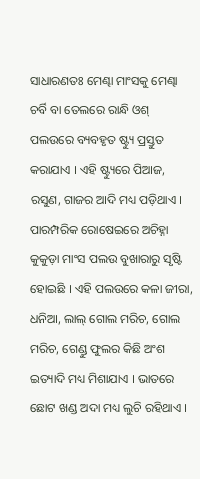ସାଧାରଣତଃ ମେଣ୍ଢା ମାଂସକୁ ମେଣ୍ଢା ଚର୍ବି ବା ତେଲରେ ରାନ୍ଧି ଓଶ୍ ପଲଉରେ ବ୍ୟବହୃତ ଷ୍ଟ୍ୟୁ ପ୍ରସ୍ତୁତ କରାଯାଏ । ଏହି ଷ୍ଟ୍ୟୁରେ ପିଆଜ, ରସୁଣ, ଗାଜର ଆଦି ମଧ୍ୟ ପଡ଼ିଥାଏ । ପାରମ୍ପରିକ ରୋଷେଇରେ ଅଚିହ୍ନା କୁକୁଡ଼ା ମାଂସ ପଲଉ ବୁଖାରାରୁ ସୃଷ୍ଟି ହୋଇଛି । ଏହି ପଲଉରେ କଳା ଜୀରା, ଧନିଆ, ଲାଲ୍ ଗୋଲ ମରିଚ, ଗୋଲ ମରିଚ, ଗେଣ୍ଡୁ ଫୁଲର କିଛି ଅଂଶ ଇତ୍ୟାଦି ମଧ୍ୟ ମିଶାଯାଏ । ଭାତରେ ଛୋଟ ଖଣ୍ଡ ଅଦା ମଧ୍ୟ ଲୁଚି ରହିଥାଏ ।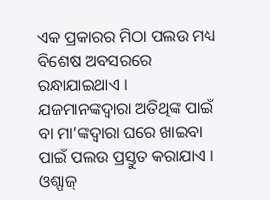ଏକ ପ୍ରକାରର ମିଠା ପଲଉ ମଧ୍ୟ ବିଶେଷ ଅବସରରେ ରନ୍ଧାଯାଇଥାଏ ।
ଯଜମାନଙ୍କଦ୍ୱାରା ଅତିଥିଙ୍କ ପାଇଁ ବା ମା’ଙ୍କଦ୍ୱାରା ଘରେ ଖାଇବା ପାଇଁ ପଲଉ ପ୍ରସ୍ତୁତ କରାଯାଏ । ଓଶ୍ପାଜ୍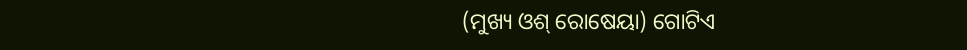(ମୁଖ୍ୟ ଓଶ୍ ରୋଷେୟା) ଗୋଟିଏ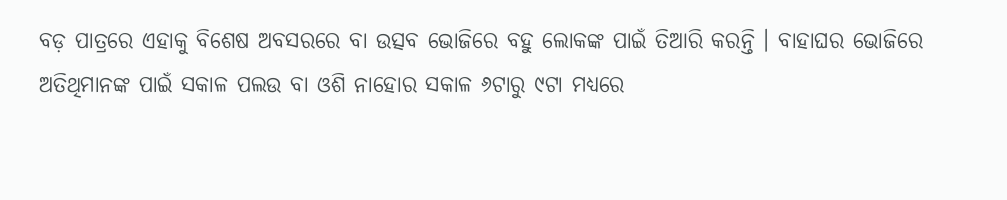ବଡ଼ ପାତ୍ରରେ ଏହାକୁ ବିଶେଷ ଅବସରରେ ବା ଉତ୍ସବ ଭୋଜିରେ ବହୁ ଲୋକଙ୍କ ପାଇଁ ତିଆରି କରନ୍ତି । ବାହାଘର ଭୋଜିରେ ଅତିଥିମାନଙ୍କ ପାଇଁ ସକାଳ ପଲଉ ବା ଓଶି ନାହୋର ସକାଳ ୬ଟାରୁ ୯ଟା ମଧ୍ୟରେ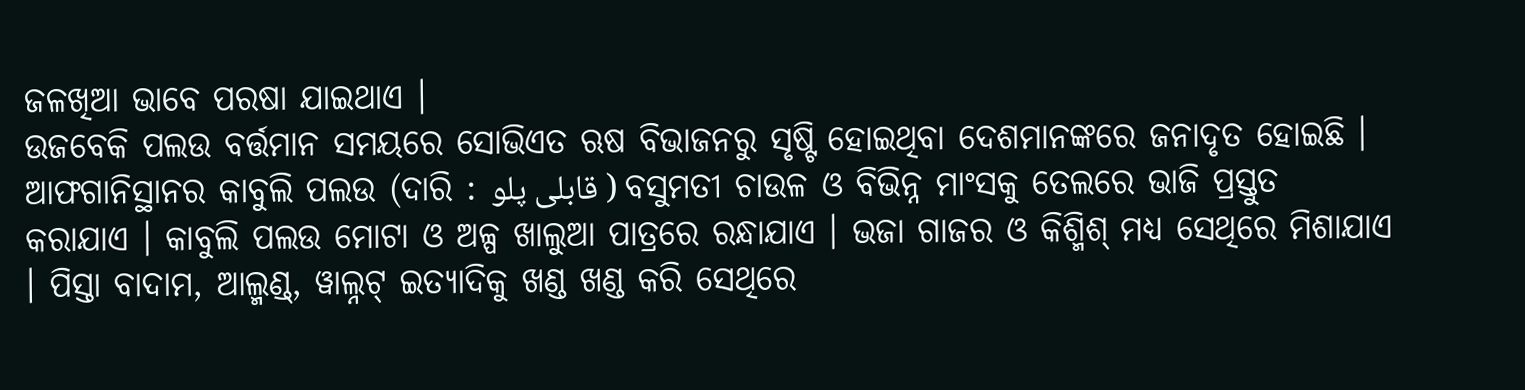ଜଳଖିଆ ଭାବେ ପରଷା ଯାଇଥାଏ ।
ଉଜବେକି ପଲଉ ବର୍ତ୍ତମାନ ସମୟରେ ସୋଭିଏତ ଋଷ ବିଭାଜନରୁ ସୃଷ୍ଟି ହୋଇଥିବା ଦେଶମାନଙ୍କରେ ଜନାଦୃତ ହୋଇଛି ।
ଆଫଗାନିସ୍ଥାନର କାବୁଲି ପଲଉ (ଦାରି : قابلی پلو ) ବସୁମତୀ ଚାଉଳ ଓ ବିଭିନ୍ନ ମାଂସକୁ ତେଲରେ ଭାଜି ପ୍ରସ୍ତୁତ କରାଯାଏ । କାବୁଲି ପଲଉ ମୋଟା ଓ ଅଳ୍ପ ଖାଲୁଆ ପାତ୍ରରେ ରନ୍ଧାଯାଏ । ଭଜା ଗାଜର ଓ କିଶ୍ମିଶ୍ ମଧ୍ୟ ସେଥିରେ ମିଶାଯାଏ । ପିସ୍ତା ବାଦାମ, ଆଲ୍ମଣ୍ଡ୍, ୱାଲ୍ନଟ୍ ଇତ୍ୟାଦିକୁ ଖଣ୍ଡ ଖଣ୍ଡ କରି ସେଥିରେ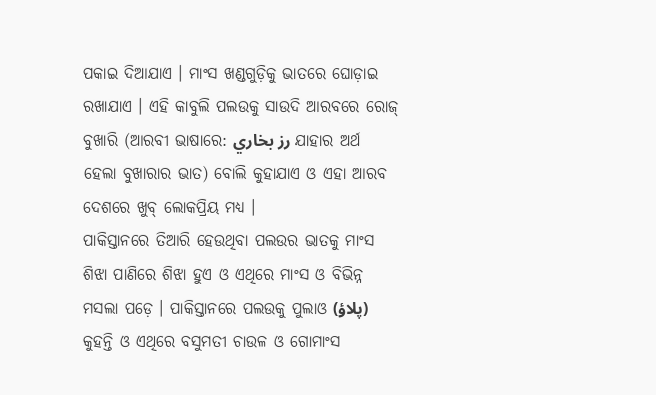ପକାଇ ଦିଆଯାଏ । ମାଂସ ଖଣ୍ଡଗୁଡ଼ିକୁ ଭାତରେ ଘୋଡ଼ାଇ ରଖାଯାଏ । ଏହି କାବୁଲି ପଲଉକୁ ସାଉଦି ଆରବରେ ରୋଜ୍ ବୁଖାରି (ଆରବୀ ଭାଷାରେ: رز بخاري ଯାହାର ଅର୍ଥ ହେଲା ବୁଖାରାର ଭାତ) ବୋଲି କୁହାଯାଏ ଓ ଏହା ଆରବ ଦେଶରେ ଖୁବ୍ ଲୋକପ୍ରିୟ ମଧ୍ୟ ।
ପାକିସ୍ତାନରେ ତିଆରି ହେଉଥିବା ପଲଉର ଭାତକୁ ମାଂସ ଶିଝା ପାଣିରେ ଶିଝା ହୁଏ ଓ ଏଥିରେ ମାଂସ ଓ ବିଭିନ୍ନ ମସଲା ପଡ଼େ । ପାକିସ୍ତାନରେ ପଲଉକୁ ପୁଲାଓ (پلاؤ) କୁହନ୍ତି ଓ ଏଥିରେ ବସୁମତୀ ଚାଉଳ ଓ ଗୋମାଂସ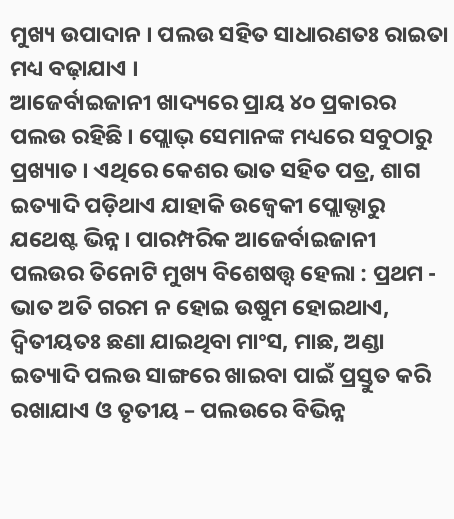ମୁଖ୍ୟ ଉପାଦାନ । ପଲଉ ସହିତ ସାଧାରଣତଃ ରାଇତା ମଧ୍ୟ ବଢ଼ାଯାଏ ।
ଆଜେର୍ବାଇଜାନୀ ଖାଦ୍ୟରେ ପ୍ରାୟ ୪୦ ପ୍ରକାରର ପଲଉ ରହିଛି । ପ୍ଲୋଭ୍ ସେମାନଙ୍କ ମଧ୍ୟରେ ସବୁଠାରୁ ପ୍ରଖ୍ୟାତ । ଏଥିରେ କେଶର ଭାତ ସହିତ ପତ୍ର, ଶାଗ ଇତ୍ୟାଦି ପଡ଼ିଥାଏ ଯାହାକି ଉଜ୍ବେକୀ ପ୍ଲୋଭ୍ଠାରୁ ଯଥେଷ୍ଟ ଭିନ୍ନ । ପାରମ୍ପରିକ ଆଜେର୍ବାଇଜାନୀ ପଲଉର ତିନୋଟି ମୁଖ୍ୟ ବିଶେଷତ୍ତ୍ୱ ହେଲା : ପ୍ରଥମ - ଭାତ ଅତି ଗରମ ନ ହୋଇ ଉଷୁମ ହୋଇଥାଏ, ଦ୍ୱିତୀୟତଃ ଛଣା ଯାଇଥିବା ମାଂସ, ମାଛ, ଅଣ୍ଡା ଇତ୍ୟାଦି ପଲଉ ସାଙ୍ଗରେ ଖାଇବା ପାଇଁ ପ୍ରସ୍ତୁତ କରି ରଖାଯାଏ ଓ ତୃତୀୟ – ପଲଉରେ ବିଭିନ୍ନ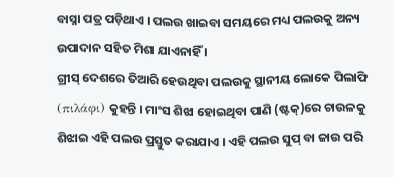ବାସ୍ନା ପତ୍ର ପଡ଼ିଥାଏ । ପଲଉ ଖାଇବା ସମୟରେ ମଧ୍ୟ ପଲଉକୁ ଅନ୍ୟ ଉପାଦାନ ସହିତ ମିଶା ଯାଏନାହିଁ ।
ଗ୍ରୀସ୍ ଦେଶରେ ତିଆରି ହେଉଥିବା ପଲଉକୁ ସ୍ଥାନୀୟ ଲୋକେ ପିଲାଫି (πιλάφι) କୁହନ୍ତି । ମାଂସ ଶିଝା ହୋଇଥିବା ପାଣି (ଷ୍ଟକ୍)ରେ ଚାଉଳକୁ ଶିଝାଇ ଏହି ପଲଉ ପ୍ରସ୍ତୁତ କରାଯାଏ । ଏହି ପଲଉ ସୁପ୍ ବା ଜାଉ ପରି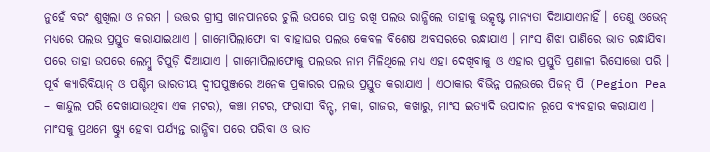ନୁହେଁ ବରଂ ଶୁଖିଲା ଓ ନରମ । ଉତ୍ତର ଗ୍ରୀସ୍ର ଖାନପାନରେ ଚୁଲି ଉପରେ ପାତ୍ର ରଖି ପଲଉ ରାନ୍ଧିଲେ ତାହାକୁ ଉତ୍କୃଷ୍ଟ ମାନ୍ୟତା ଦିଆଯାଏନାହିଁ । ତେଣୁ ଓଭେନ୍ ମଧ୍ୟରେ ପଲଉ ପ୍ରସ୍ତୁତ କରାଯାଇଥାଏ । ଗାମୋପିଲାଫୋ ବା ବାହାଘର ପଲଉ କେବଳ ବିଶେଷ ଅବସରରେ ରନ୍ଧାଯାଏ । ମାଂସ ଶିଝା ପାଣିରେ ଭାତ ରନ୍ଧାଯିବା ପରେ ତାହା ଉପରେ ଲେମ୍ବୁ ଚିପୁଡ଼ି ଦିଆଯାଏ । ଗାମୋପିଲାଫୋକୁ ପଲଉର ନାମ ମିଳିଥିଲେ ମଧ୍ୟ ଏହା ଦେଖିବାକୁ ଓ ଏହାର ପ୍ରସ୍ତୁତି ପ୍ରଣାଳୀ ରିସୋତ୍ତୋ ପରି ।
ପୂର୍ବ କ୍ୟାରିବିୟାନ୍ ଓ ପଶ୍ଚିମ ଭାରତୀୟ ଦ୍ୱୀପପୁଞ୍ଜରେ ଅନେକ ପ୍ରକାରର ପଲଉ ପ୍ରସ୍ତୁତ କରାଯାଏ । ଏଠାକାର ବିଭିନ୍ନ ପଲଉରେ ପିଜନ୍ ପି (Pegion Pea – କାନ୍ଦୁଲ ପରି ଦେଖାଯାଉଥିବା ଏକ ମଟର), କଞ୍ଚା ମଟର, ଫରାସୀ ବିନ୍ସ୍, ମକା, ଗାଜର, କଖାରୁ, ମାଂସ ଇତ୍ୟାଦି ଉପାଦାନ ରୂପେ ବ୍ୟବହାର କରାଯାଏ । ମାଂସକୁ ପ୍ରଥମେ ଷ୍ଟ୍ୟୁ ହେବା ପର୍ଯ୍ୟନ୍ତ ରାନ୍ଧିବା ପରେ ପରିବା ଓ ଭାତ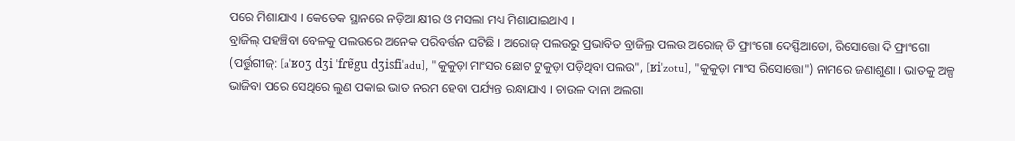ପରେ ମିଶାଯାଏ । କେତେକ ସ୍ଥାନରେ ନଡ଼ିଆ କ୍ଷୀର ଓ ମସଲା ମଧ୍ୟ ମିଶାଯାଇଥାଏ ।
ବ୍ରାଜିଲ୍ ପହଞ୍ଚିବା ବେଳକୁ ପଲଉରେ ଅନେକ ପରିବର୍ତ୍ତନ ଘଟିଛି । ଅରୋଜ୍ ପଲଉରୁ ପ୍ରଭାବିତ ବ୍ରାଜିଲ୍ର ପଲଉ ଅରୋଜ୍ ଡି ଫ୍ରାଂଗୋ ଦେସ୍ଫିଆଡୋ, ରିସୋତ୍ତୋ ଦି ଫ୍ରାଂଗୋ (ପର୍ତ୍ତୁଗୀଜ୍: [aˈʁoʒ dʒi ˈfɾɐ̃gu dʒisfiˈadu], "କୁକୁଡ଼ା ମାଂସର ଛୋଟ ଟୁକୁଡ଼ା ପଡ଼ିଥିବା ପଲଉ", [ʁiˈzotu], "କୁକୁଡ଼ା ମାଂସ ରିସୋତ୍ତୋ") ନାମରେ ଜଣାଶୁଣା । ଭାତକୁ ଅଳ୍ପ ଭାଜିବା ପରେ ସେଥିରେ ଲୁଣ ପକାଇ ଭାତ ନରମ ହେବା ପର୍ଯ୍ୟନ୍ତ ରନ୍ଧାଯାଏ । ଚାଉଳ ଦାନା ଅଲଗା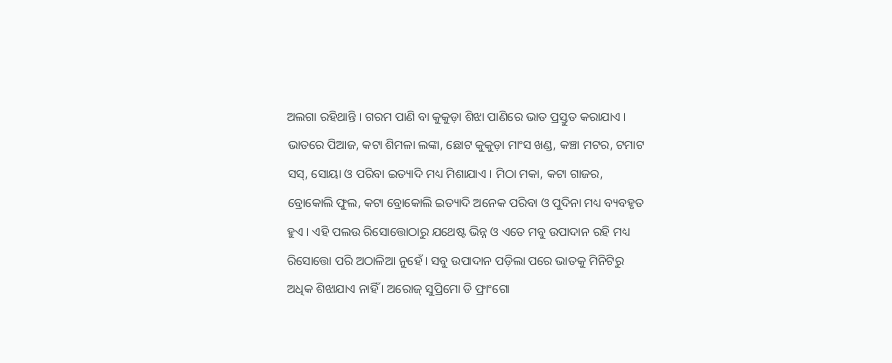ଅଲଗା ରହିଥାନ୍ତି । ଗରମ ପାଣି ବା କୁକୁଡ଼ା ଶିଝା ପାଣିରେ ଭାତ ପ୍ରସ୍ତୁତ କରାଯାଏ । ଭାତରେ ପିଆଜ, କଟା ଶିମଳା ଲଙ୍କା, ଛୋଟ କୁକୁଡ଼ା ମାଂସ ଖଣ୍ଡ, କଞ୍ଚା ମଟର, ଟମାଟ ସସ୍, ସୋୟା ଓ ପରିବା ଇତ୍ୟାଦି ମଧ୍ୟ ମିଶାଯାଏ । ମିଠା ମକା, କଟା ଗାଜର, ବ୍ରୋକୋଲି ଫୁଲ, କଟା ବ୍ରୋକୋଲି ଇତ୍ୟାଦି ଅନେକ ପରିବା ଓ ପୁଦିନା ମଧ୍ୟ ବ୍ୟବହୃତ ହୁଏ । ଏହି ପଲଉ ରିସୋତ୍ତୋଠାରୁ ଯଥେଷ୍ଟ ଭିନ୍ନ ଓ ଏତେ ମବୁ ଉପାଦାନ ରହି ମଧ୍ୟ ରିସୋତ୍ତୋ ପରି ଅଠାଳିଆ ନୁହେଁ । ସବୁ ଉପାଦାନ ପଡ଼ିଲା ପରେ ଭାତକୁ ମିନିଟିରୁ ଅଧିକ ଶିଝାଯାଏ ନାହିଁ । ଅରୋଜ୍ ସୁପ୍ରିମୋ ଡି ଫ୍ରାଂଗୋ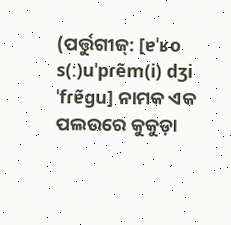(ପର୍ତ୍ତୁଗୀଜ୍: [ɐˈʁo s(ː)uˈpɾẽm(i) dʒi ˈfɾɐ̃gu] ନାମକ ଏକ ପଲଉରେ କୁକୁଡ଼ା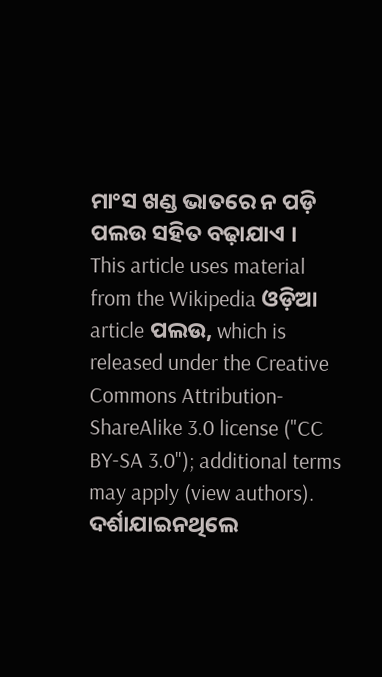ମାଂସ ଖଣ୍ଡ ଭାତରେ ନ ପଡ଼ି ପଲଉ ସହିତ ବଢ଼ାଯାଏ ।
This article uses material from the Wikipedia ଓଡ଼ିଆ article ପଲଉ, which is released under the Creative Commons Attribution-ShareAlike 3.0 license ("CC BY-SA 3.0"); additional terms may apply (view authors). ଦର୍ଶାଯାଇନଥିଲେ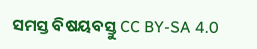ସମସ୍ତ ବିଷୟବସ୍ତୁ CC BY-SA 4.0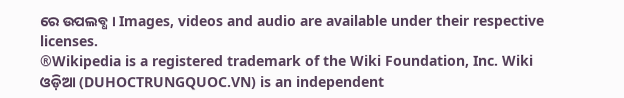ରେ ଉପଲବ୍ଧ । Images, videos and audio are available under their respective licenses.
®Wikipedia is a registered trademark of the Wiki Foundation, Inc. Wiki ଓଡ଼ିଆ (DUHOCTRUNGQUOC.VN) is an independent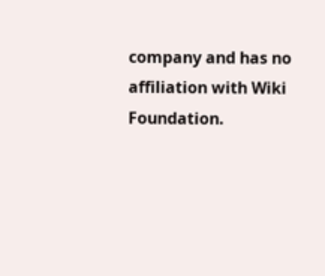company and has no affiliation with Wiki Foundation.